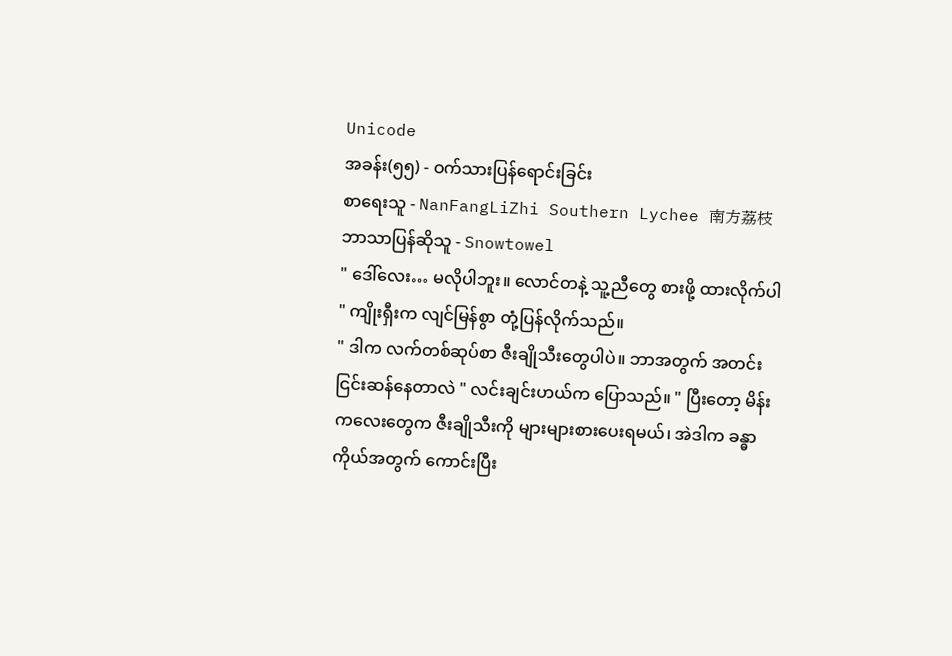Unicode
အခန်း(၅၅) - ဝက်သားပြန်ရောင်းခြင်း
စာရေးသူ - NanFangLiZhi Southern Lychee 南方荔枝
ဘာသာပြန်ဆိုသူ - Snowtowel
" ဒေါ်လေး… မလိုပါဘူး။ လောင်တနဲ့ သူ့ညီတွေ စားဖို့ ထားလိုက်ပါ " ကျိုးရှီးက လျင်မြန်စွာ တုံ့ပြန်လိုက်သည်။
" ဒါက လက်တစ်ဆုပ်စာ ဇီးချိုသီးတွေပါပဲ။ ဘာအတွက် အတင်းငြင်းဆန်နေတာလဲ " လင်းချင်းဟယ်က ပြောသည်။ " ပြီးတော့ မိန်းကလေးတွေက ဇီးချိုသီးကို များများစားပေးရမယ်၊ အဲဒါက ခန္ဓာကိုယ်အတွက် ကောင်းပြီး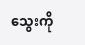သွေးကို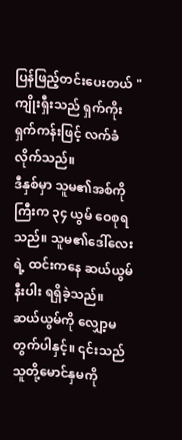ပြန်ဖြည့်တင်းပေးတယ် "
ကျိုးရှီးသည် ရှက်ကိုးရှက်ကန်းဖြင့် လက်ခံလိုက်သည်။
ဒီနှစ်မှာ သူမ၏အစ်ကိုကြီးက ၃၄ ယွမ် ဝေစုရသည်။ သူမ၏ဒေါ်လေးရဲ့ ထင်းကနေ ဆယ်ယွမ်နီးပါး ရရှိခဲ့သည်။
ဆယ်ယွမ်ကို လျှော့မတွက်ပါနှင့်။ ၎င်းသည် သူတို့မောင်နှမကို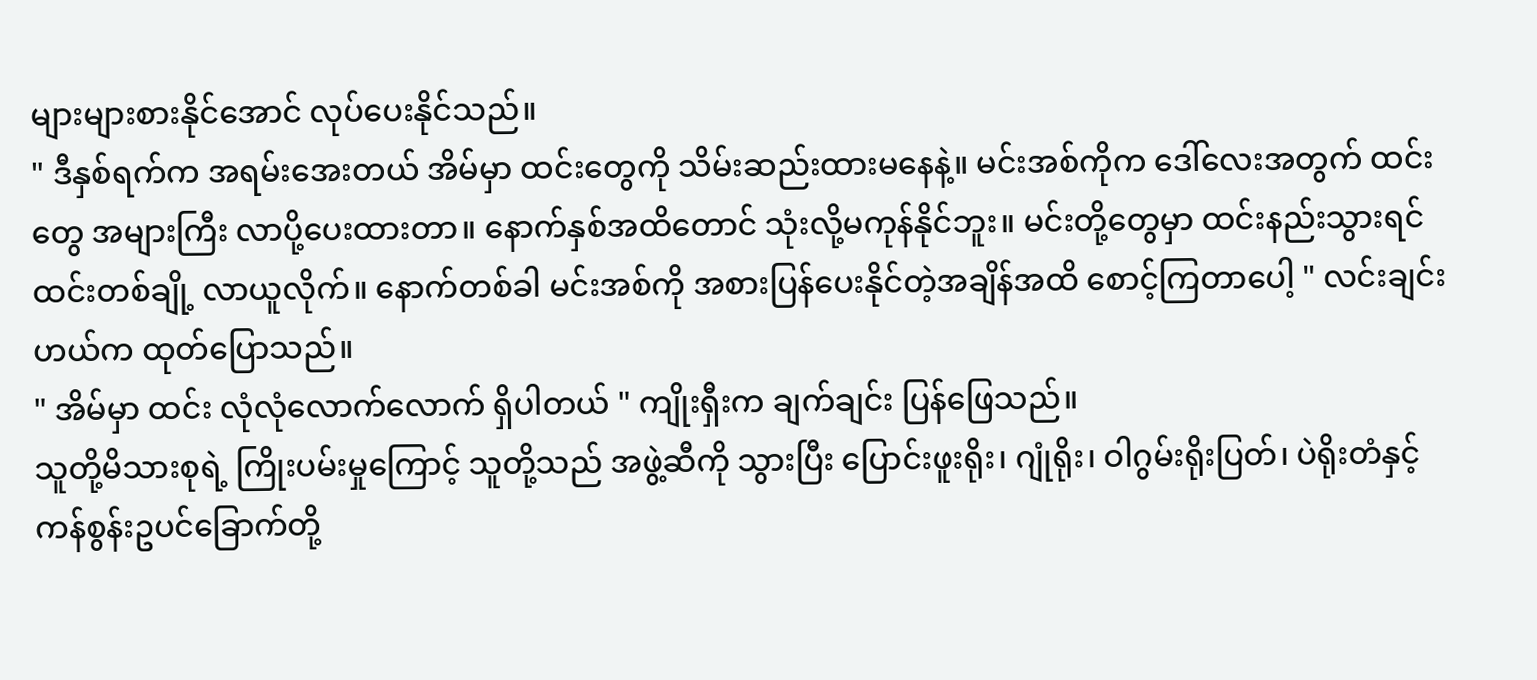များများစားနိုင်အောင် လုပ်ပေးနိုင်သည်။
" ဒီနှစ်ရက်က အရမ်းအေးတယ် အိမ်မှာ ထင်းတွေကို သိမ်းဆည်းထားမနေနဲ့။ မင်းအစ်ကိုက ဒေါ်လေးအတွက် ထင်းတွေ အများကြီး လာပို့ပေးထားတာ။ နောက်နှစ်အထိတောင် သုံးလို့မကုန်နိုင်ဘူး။ မင်းတို့တွေမှာ ထင်းနည်းသွားရင် ထင်းတစ်ချို့ လာယူလိုက်။ နောက်တစ်ခါ မင်းအစ်ကို အစားပြန်ပေးနိုင်တဲ့အချိန်အထိ စောင့်ကြတာပေါ့ " လင်းချင်းဟယ်က ထုတ်ပြောသည်။
" အိမ်မှာ ထင်း လုံလုံလောက်လောက် ရှိပါတယ် " ကျိုးရှီးက ချက်ချင်း ပြန်ဖြေသည်။
သူတို့မိသားစုရဲ့ ကြိုးပမ်းမှုကြောင့် သူတို့သည် အဖွဲ့ဆီကို သွားပြီး ပြောင်းဖူးရိုး၊ ဂျုံရိုး၊ ဝါဂွမ်းရိုးပြတ်၊ ပဲရိုးတံနှင့် ကန်စွန်းဥပင်ခြောက်တို့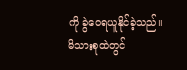ကို ခွဲဝေရယူနိုင်ခဲ့သည်။
မိသားစုထဲတွင်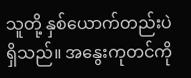သူတို့ နှစ်ယောက်တည်းပဲ ရှိသည်။ အနွေးကုတင်ကို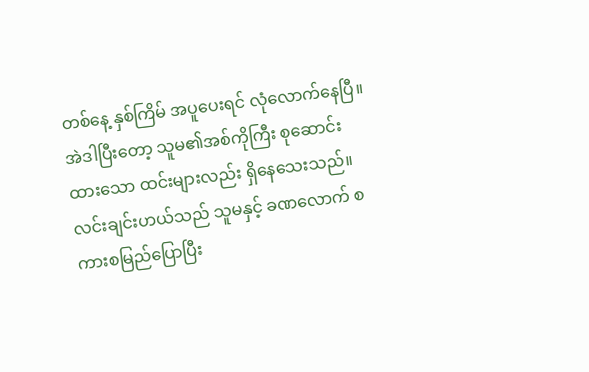တစ်နေ့ နှစ်ကြိမ် အပူပေးရင် လုံလောက်နေပြီ။ အဲဒါပြီးတော့ သူမ၏အစ်ကိုကြီး စုဆောင်းထားသော ထင်းများလည်း ရှိနေသေးသည်။
လင်းချင်းဟယ်သည် သူမနှင့် ခဏလောက် စကားစမြည်ပြောပြီး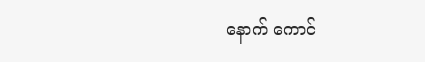နောက် ကောင်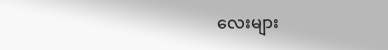လေးများ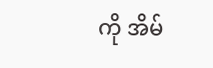ကို အိမ်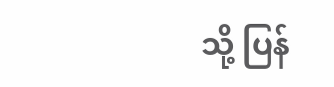သို့ ပြန်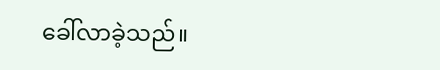ခေါ်လာခဲ့သည်။